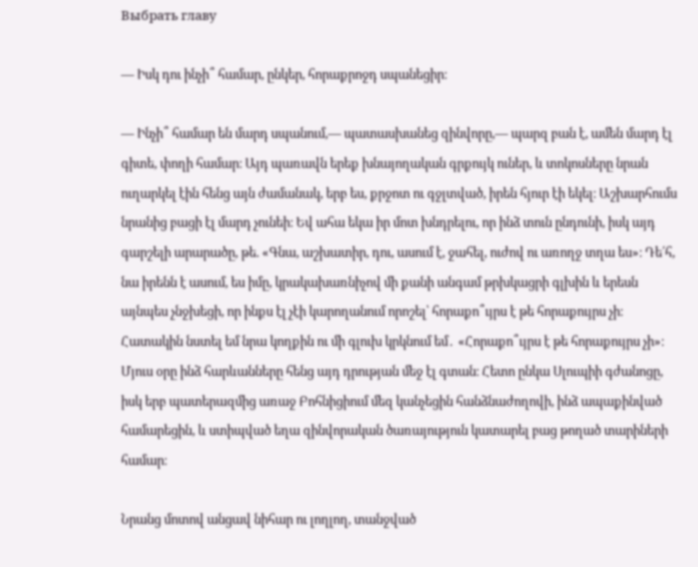Выбрать главу

― Իսկ դու ինչի՞ համար, ընկեր, հորաքրոջդ սպանեցիր։

— Ինչի՞ համար են մարդ սպանում,— պատասխանեց զինվորը,— պարզ բան է, ամեն մարդ էլ գիտե, փողի համար։ Այդ պառավն երեք խնայողական գրքույկ ուներ, և տոկոսները նրան ուղարկել էին հենց այն ժամանակ, երբ ես, քրջոտ ու գջլտված, իրեն հյուր էի եկել։ Աշխարհումս նրանից բացի էլ մարդ չունեի։ Եվ ահա եկա իր մոտ խնդրելու, որ ինձ տուն ընդունի, իսկ այդ գարշելի արարածը, թե. «Գնա, աշխատիր, դու, ասում է, ջահել, ուժով ու առողջ տղա ես»։ Դե՛հ, նա իրենն է ասում, ես իմը, կրակախառնիչով մի քանի անգամ թրխկացրի գլխին և երեսն այնպես չնջխեցի, որ ինքս էլ չէի կարողանում որոշել՝ հորաքո՞ւյրս է թե հորաքույրս չի։ Հատակին նստել եմ նրա կողքին ու մի գլուխ կրկնում եմ․ «Հորաքո՞ւյրս է թե հորաքույրս չի»։ Մյուս օրը ինձ հարևանները հենց այդ դրության մեջ էլ գտան։ Հետո ընկա Սլուպիի գժանոցը, իսկ երբ պատերազմից առաջ Բոհնիցիում մեզ կանչեցին հանձնաժողովի, ինձ ապաքինված համարեցին, և ստիպված եղա զինվորական ծառայություն կատարել բաց թողած տարիների համար։

Նրանց մոտով անցավ նիհար ու լողլող, տանջված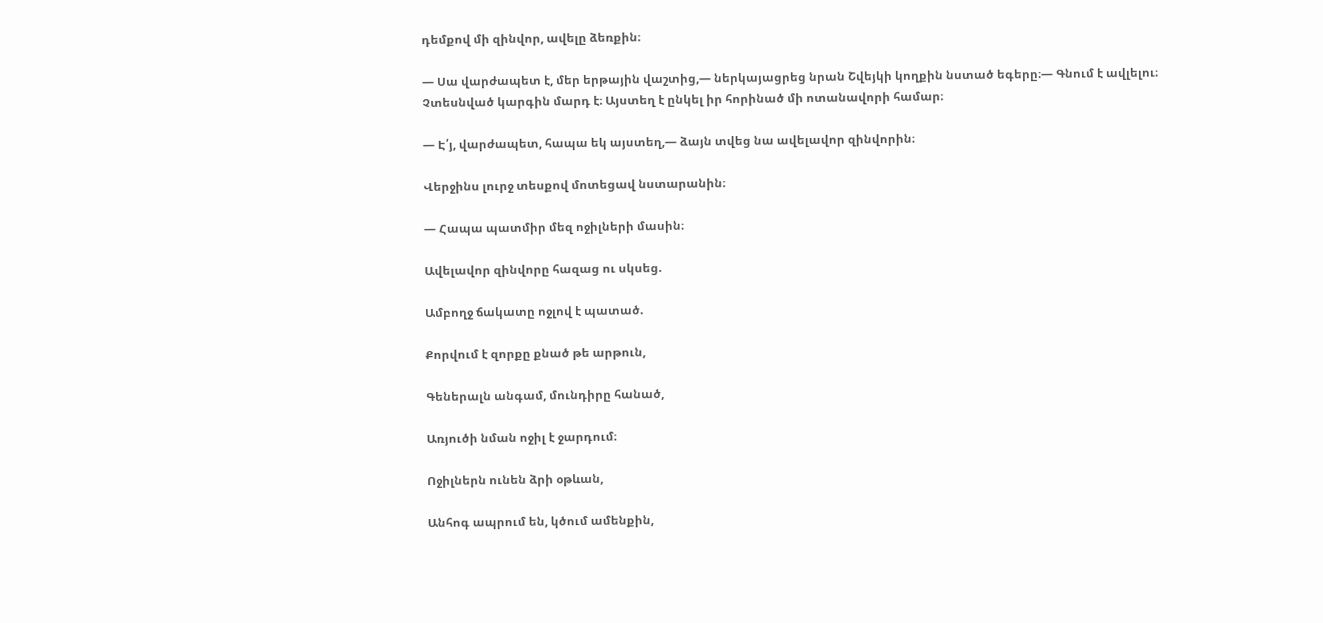դեմքով մի զինվոր, ավելը ձեռքին։

― Սա վարժապետ է, մեր երթային վաշտից,― ներկայացրեց նրան Շվեյկի կողքին նստած եգերը։— Գնում է ավլելու։ Չտեսնված կարգին մարդ է։ Այստեղ է ընկել իր հորինած մի ոտանավորի համար։

— Է՛յ, վարժապետ, հապա եկ այստեղ,— ձայն տվեց նա ավելավոր զինվորին։

Վերջինս լուրջ տեսքով մոտեցավ նստարանին։

— Հապա պատմիր մեզ ոջիլների մասին։

Ավելավոր զինվորը հազաց ու սկսեց.

Ամբողջ ճակատը ոջլով է պատած.

Քորվում է զորքը քնած թե արթուն,

Գեներալն անգամ, մունդիրը հանած,

Առյուծի նման ոջիլ է ջարդում։

Ոջիլներն ունեն ձրի օթևան,

Անհոգ ապրում են, կծում ամենքին,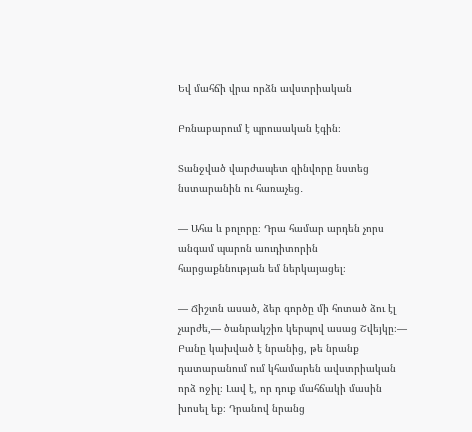Եվ մահճի վրա որձն ավստրիական

Բռնաբարում է պրուսական էգին։

Տանջված վարժապետ զինվորը նստեց նստարանին ու հառաչեց․

— Ահա և բոլորը։ Դրա համար արդեն չորս անգամ պարոն աուդիտորին հարցաքննության եմ ներկայացել։

— Ճիշտն ասած, ձեր գործը մի հոտած ձու էլ չարժե,— ծանրակշիռ կերպով ասաց Շվեյկը։— Բանը կախված է նրանից, թե նրանք դատարանում ում կհամարեն ավստրիական որձ ոջիլ։ Լավ է, որ դուք մահճակի մասին խոսել եք։ Դրանով նրանց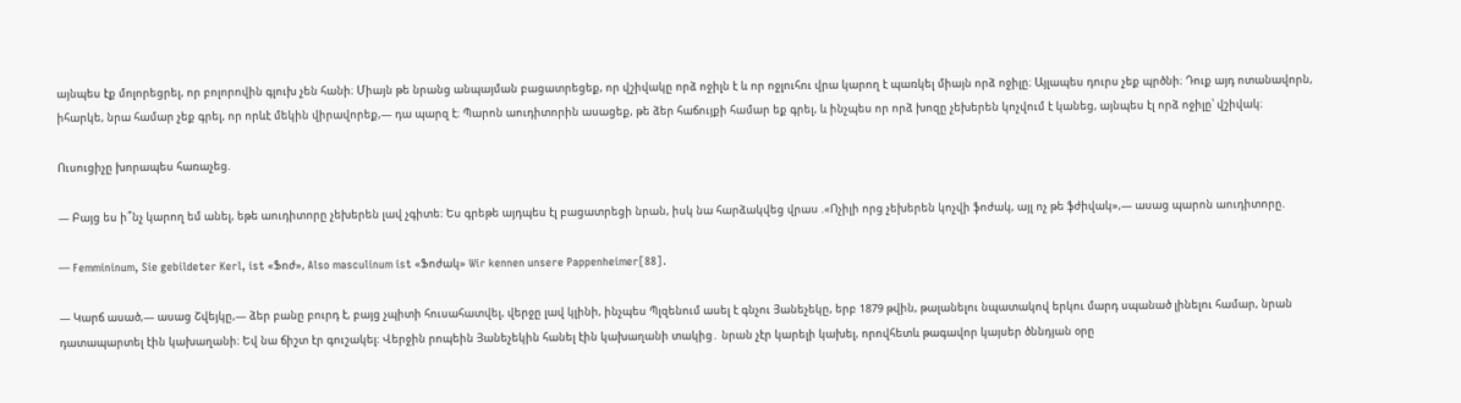այնպես էք մոլորեցրել, որ բոլորովին գլուխ չեն հանի։ Միայն թե նրանց անպայման բացատրեցեք, որ վշիվակը որձ ոջիլն է և որ ոջլուհու վրա կարող է պառկել միայն որձ ոջիլը։ Այլապես դուրս չեք պրծնի։ Դուք այդ ոտանավորն, իհարկե, նրա համար չեք գրել, որ որևէ մեկին վիրավորեք,— դա պարզ է։ Պարոն աուդիտորին ասացեք, թե ձեր հաճույքի համար եք գրել, և ինչպես որ որձ խոզը չեխերեն կոչվում է կանեց, այնպես էլ որձ ոջիլը՝ վշիվակ։

Ուսուցիչը խորապես հառաչեց.

— Բայց ես ի՞նչ կարող եմ անել, եթե աուդիտորը չեխերեն լավ չգիտե։ Ես գրեթե այդպես էլ բացատրեցի նրան, իսկ նա հարձակվեց վրաս .«Ոչիլի որց չեխերեն կոչվի ֆոժակ, այլ ոչ թե ֆժիվակ»,— ասաց պարոն աուդիտորը.

— Femmininum, Sie gebildeter Kerl, ist «Ֆոժ», Also masculinum ist «Ֆոժակ» Wir kennen unsere Pappenheimer[88].

— Կարճ ասած,— ասաց Շվեյկը,— ձեր բանը բուրդ է, բայց չպիտի հուսահատվել, վերջը լավ կլինի, ինչպես Պլզենում ասել է գնչու Յանեչեկը, երբ 1879 թվին, թալանելու նպատակով երկու մարդ սպանած լինելու համար, նրան դատապարտել էին կախաղանի։ Եվ նա ճիշտ էր գուշակել։ Վերջին րոպեին Յանեչեկին հանել էին կախաղանի տակից․ նրան չէր կարելի կախել, որովհետև թագավոր կայսեր ծննդյան օրը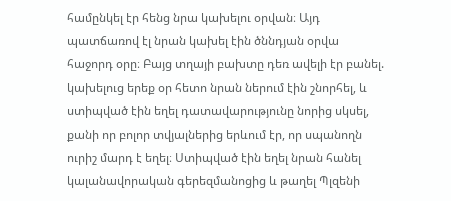համընկել էր հենց նրա կախելու օրվան։ Այդ պատճառով էլ նրան կախել էին ծննդյան օրվա հաջորդ օրը։ Բայց տղայի բախտը դեռ ավելի էր բանել. կախելուց երեք օր հետո նրան ներում էին շնորհել, և ստիպված էին եղել դատավարությունը նորից սկսել, քանի որ բոլոր տվյալներից երևում էր, որ սպանողն ուրիշ մարդ է եղել։ Ստիպված էին եղել նրան հանել կալանավորական գերեզմանոցից և թաղել Պլզենի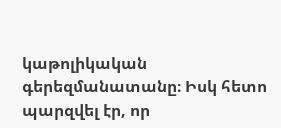կաթոլիկական գերեզմանատանը։ Իսկ հետո պարզվել էր, որ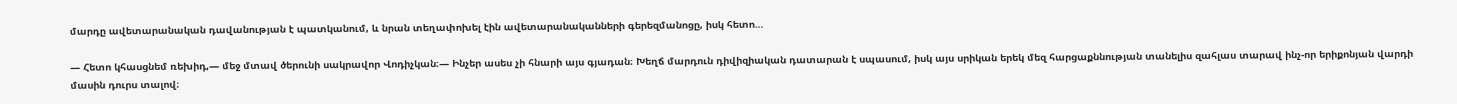մարդը ավետարանական դավանության է պատկանում, և նրան տեղափոխել էին ավետարանականների գերեզմանոցը, իսկ հետո…

— Հետո կհասցնեմ ռեխիդ,— մեջ մտավ ծերունի սակրավոր Վոդիչկան։— Ինչեր ասես չի հնարի այս գյադան։ Խեղճ մարդուն դիվիզիական դատարան է սպասում, իսկ այս սրիկան երեկ մեզ հարցաքննության տանելիս զահլաս տարավ ինչ-որ երիքոնյան վարդի մասին դուրս տալով։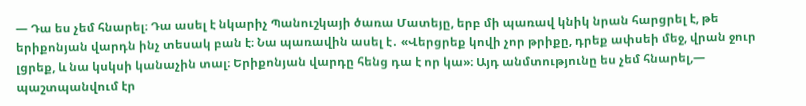— Դա ես չեմ հնարել։ Դա ասել է նկարիչ Պանուշկայի ծառա Մատեյը, երբ մի պառավ կնիկ նրան հարցրել է, թե երիքոնյան վարդն ինչ տեսակ բան է։ Նա պառավին ասել է․ «Վերցրեք կովի չոր թրիքը, դրեք ափսեի մեջ, վրան ջուր լցրեք, և նա կսկսի կանաչին տալ։ Երիքոնյան վարդը հենց դա է որ կա»։ Այդ անմտությունը ես չեմ հնարել,— պաշտպանվում էր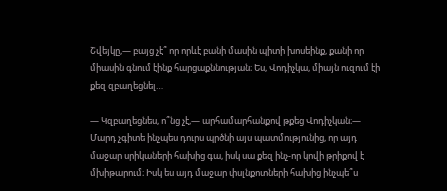Շվեյկը,— բայց չէ՞ որ որևէ բանի մասին պիտի խոսեինք, քանի որ միասին գնում էինք հարցաքննության։ Ես, Վոդիչկա, միայն ուզում էի քեզ զբաղեցնել…

— Կզբաղեցնես, ո՞նց չէ,— արհամարհանքով թքեց Վոդիչկան։— Մարդ չգիտե ինչպես դուրս պրծնի այս պատմությունից, որ այդ մաջար սրիկաների հախից գա, իսկ սա քեզ ինչ-որ կովի թրիքով է մխիթարում։ Իսկ ես այդ մաջար փսլնքոտների հախից ինչպե՞ս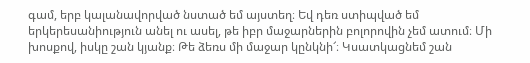գամ, երբ կալանավորված նստած եմ այստեղ։ Եվ դեռ ստիպված եմ երկերեսանիություն անել ու ասել, թե իբր մաջարներին բոլորովին չեմ ատում։ Մի խոսքով, իսկը շան կյանք։ Թե ձեռս մի մաջար կընկնի՜։ Կսատկացնեմ շան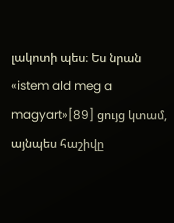լակոտի պես։ Ես նրան «istem ald meg a magyart»[89] ցույց կտամ, այնպես հաշիվը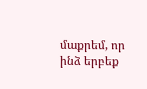մաքրեմ, որ ինձ երբեք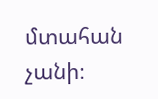մտահան չանի։